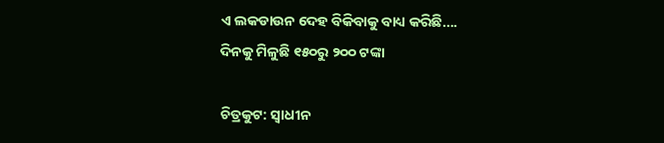ଏ ଲକଡାଉନ ଦେହ ବିକିବାକୁ ବାଧ୍ୟ କରିଛି…. ଦିନକୁ ମିଳୁଛି ୧୫୦ରୁ ୨୦୦ ଟଙ୍କା

ଚିତ୍ରକୁଟ: ସ୍ୱାଧୀନ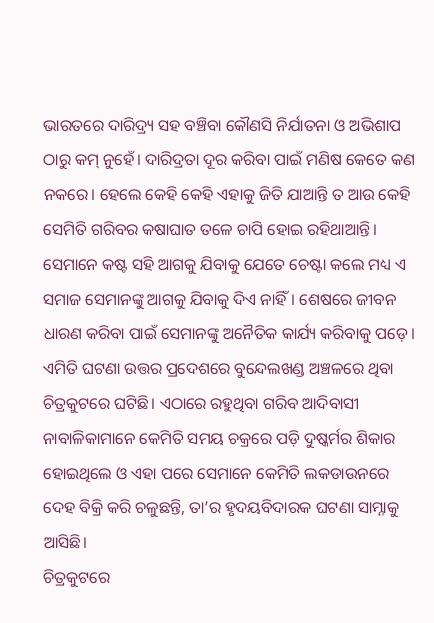ଭାରତରେ ଦାରିଦ୍ର୍ୟ ସହ ବଞ୍ଚିବା କୌଣସି ନିର୍ଯାତନା ଓ ଅଭିଶାପ ଠାରୁ କମ୍ ନୁହେଁ। ଦାରିଦ୍ରତା ଦୂର କରିବା ପାଇଁ ମଣିଷ କେତେ କଣ ନକରେ। ହେଲେ କେହି କେହି ଏହାକୁ ଜିତି ଯାଆନ୍ତି ତ ଆଉ କେହି ସେମିତି ଗରିବର କଷାଘାତ ତଳେ ଚାପି ହୋଇ ରହିଥାଆନ୍ତି।
ସେମାନେ କଷ୍ଟ ସହି ଆଗକୁ ଯିବାକୁ ଯେତେ ଚେଷ୍ଟା କଲେ ମଧ୍ୟ ଏ ସମାଜ ସେମାନଙ୍କୁ ଆଗକୁ ଯିବାକୁ ଦିଏ ନାହିଁ। ଶେଷରେ ଜୀବନ ଧାରଣ କରିବା ପାଇଁ ସେମାନଙ୍କୁ ଅନୈତିକ କାର୍ଯ୍ୟ କରିବାକୁ ପଡ଼େ।
ଏମିତି ଘଟଣା ଉତ୍ତର ପ୍ରଦେଶରେ ବୁନ୍ଦେଲଖଣ୍ଡ ଅଞ୍ଚଳରେ ଥିବା ଚିତ୍ରକୁଟରେ ଘଟିଛି। ଏଠାରେ ରହୁଥିବା ଗରିବ ଆଦିବାସୀ ନାବାଳିକାମାନେ କେମିତି ସମୟ ଚକ୍ରରେ ପଡ଼ି ଦୁଷ୍କର୍ମର ଶିକାର ହୋଇଥିଲେ ଓ ଏହା ପରେ ସେମାନେ କେମିତି ଲକଡାଉନରେ ଦେହ ବିକ୍ରି କରି ଚଳୁଛନ୍ତି, ତା’ର ହୃଦୟବିଦାରକ ଘଟଣା ସାମ୍ନାକୁ ଆସିଛି।
ଚିତ୍ରକୁଟରେ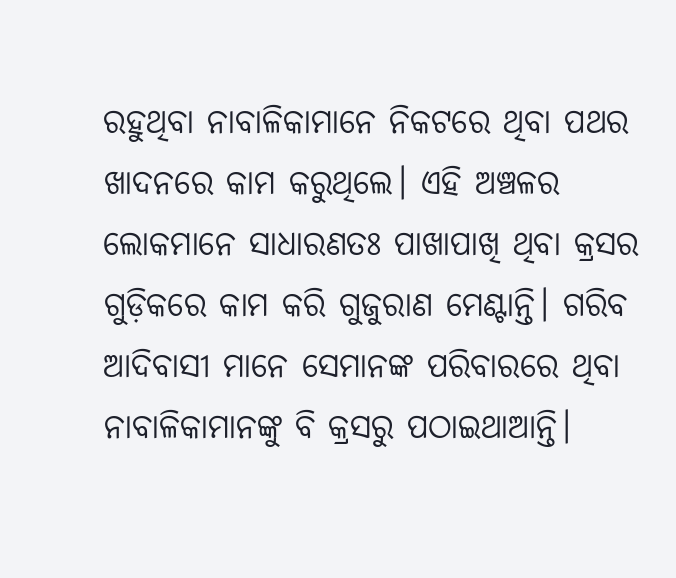ରହୁଥିବା ନାବାଳିକାମାନେ ନିକଟରେ ଥିବା ପଥର ଖାଦନରେ କାମ କରୁଥିଲେ। ଏହି ଅଞ୍ଚଳର ଲୋକମାନେ ସାଧାରଣତଃ ପାଖାପାଖି ଥିବା କ୍ରସର ଗୁଡ଼ିକରେ କାମ କରି ଗୁଜୁରାଣ ମେଣ୍ଟାନ୍ତି। ଗରିବ ଆଦିବାସୀ ମାନେ ସେମାନଙ୍କ ପରିବାରରେ ଥିବା ନାବାଳିକାମାନଙ୍କୁ ବି କ୍ରସରୁ ପଠାଇଥାଆନ୍ତି।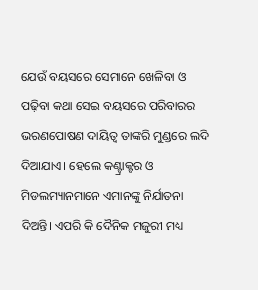ଯେଉଁ ବୟସରେ ସେମାନେ ଖେଳିବା ଓ ପଢ଼ିବା କଥା ସେଇ ବୟସରେ ପରିବାରର ଭରଣପୋଷଣ ଦାୟିତ୍ୱ ତାଙ୍କରି ମୁଣ୍ଡରେ ଲଦି ଦିଆଯାଏ। ହେଲେ କଣ୍ଟ୍ରାକ୍ଟର ଓ ମିଡଲମ୍ୟାନମାନେ ଏମାନଙ୍କୁ ନିର୍ଯାତନା ଦିଅନ୍ତି। ଏପରି କି ଦୈନିକ ମଜୁରୀ ମଧ୍ୟ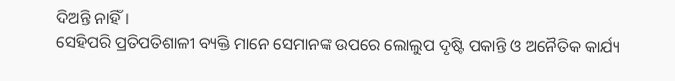ଦିଅନ୍ତି ନାହିଁ।
ସେହିପରି ପ୍ରତିପତିଶାଳୀ ବ୍ୟକ୍ତି ମାନେ ସେମାନଙ୍କ ଉପରେ ଲୋଲୁପ ଦୃଷ୍ଟି ପକାନ୍ତି ଓ ଅନୈତିକ କାର୍ଯ୍ୟ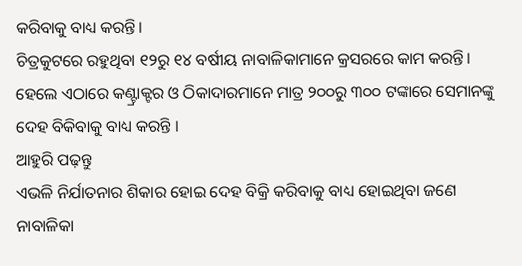କରିବାକୁ ବାଧ୍ୟ କରନ୍ତି।
ଚିତ୍ରକୁଟରେ ରହୁଥିବା ୧୨ରୁ ୧୪ ବର୍ଷୀୟ ନାବାଳିକାମାନେ କ୍ରସରରେ କାମ କରନ୍ତି। ହେଲେ ଏଠାରେ କଣ୍ଟ୍ରାକ୍ଟର ଓ ଠିକାଦାରମାନେ ମାତ୍ର ୨୦୦ରୁ ୩୦୦ ଟଙ୍କାରେ ସେମାନଙ୍କୁ ଦେହ ବିକିବାକୁ ବାଧ୍ୟ କରନ୍ତି ।
ଆହୁରି ପଢ଼ନ୍ତୁ
ଏଭଳି ନିର୍ଯାତନାର ଶିକାର ହୋଇ ଦେହ ବିକ୍ରି କରିବାକୁ ବାଧ୍ୟ ହୋଇଥିବା ଜଣେ ନାବାଳିକା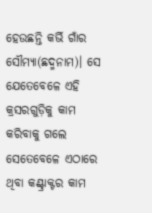ହେଉଛନ୍ତି କର୍ଭି ଗାଁର ସୌମ୍ୟା(ଛଦ୍ମନାମ)। ସେ ଯେତେବେଳେ ଏହି କ୍ରସରଗୁଡ଼ିକୁ କାମ କରିବାକୁ ଗଲେ ସେତେବେଳେ ଏଠାରେ ଥିବା କଣ୍ଟ୍ରାକ୍ଟର କାମ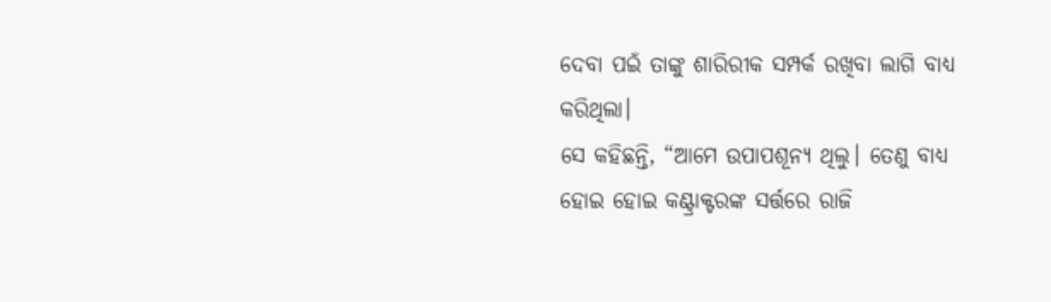ଦେବା ପଇଁ ତାଙ୍କୁ ଶାରିରୀକ ସମ୍ପର୍କ ରଖିବା ଲାଗି ବାଧ୍ୟ କରିଥିଲା।
ସେ କହିଛନ୍ତି, “ଆମେ ଉପାପଶୂନ୍ୟ ଥିଲୁ। ତେଣୁ ବାଧ୍ୟ ହୋଇ ହୋଇ କଣ୍ଟ୍ରାକ୍ଟରଙ୍କ ସର୍ତ୍ତରେ ରାଜି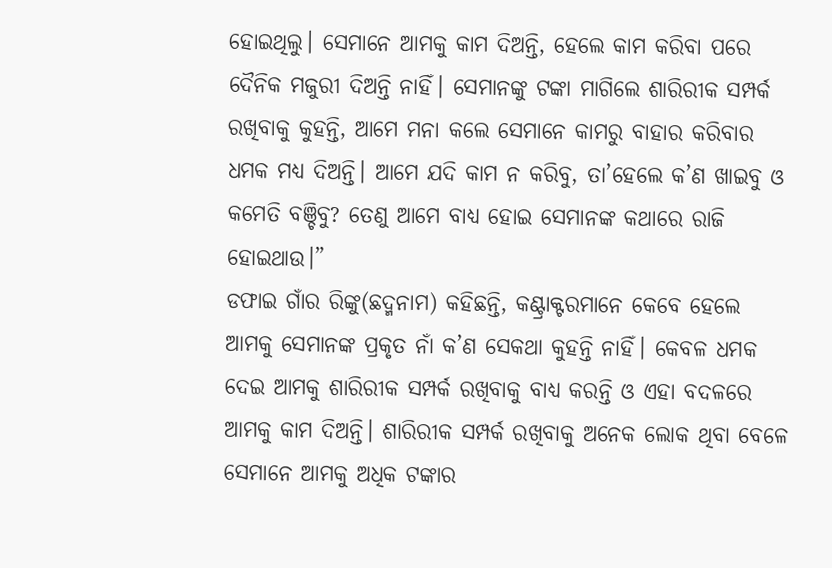ହୋଇଥିଲୁ। ସେମାନେ ଆମକୁ କାମ ଦିଅନ୍ତି, ହେଲେ କାମ କରିବା ପରେ ଦୈନିକ ମଜୁରୀ ଦିଅନ୍ତି ନାହିଁ। ସେମାନଙ୍କୁ ଟଙ୍କା ମାଗିଲେ ଶାରିରୀକ ସମ୍ପର୍କ ରଖିବାକୁ କୁହନ୍ତି, ଆମେ ମନା କଲେ ସେମାନେ କାମରୁ ବାହାର କରିବାର ଧମକ ମଧ୍ୟ ଦିଅନ୍ତି। ଆମେ ଯଦି କାମ ନ କରିବୁ, ତା’ହେଲେ କ’ଣ ଖାଇବୁ ଓ କମେତି ବଞ୍ଚିବୁ? ତେଣୁ ଆମେ ବାଧ୍ୟ ହୋଇ ସେମାନଙ୍କ କଥାରେ ରାଜି ହୋଇଥାଉ।”
ଡଫାଇ ଗାଁର ରିଙ୍କୁ(ଛଦ୍ମନାମ) କହିଛନ୍ତି, କଣ୍ଟ୍ରାକ୍ଟରମାନେ କେବେ ହେଲେ ଆମକୁ ସେମାନଙ୍କ ପ୍ରକୃତ ନାଁ କ’ଣ ସେକଥା କୁହନ୍ତି ନାହିଁ। କେବଳ ଧମକ ଦେଇ ଆମକୁ ଶାରିରୀକ ସମ୍ପର୍କ ରଖିବାକୁ ବାଧ୍ୟ କରନ୍ତି ଓ ଏହା ବଦଳରେ ଆମକୁ କାମ ଦିଅନ୍ତି। ଶାରିରୀକ ସମ୍ପର୍କ ରଖିବାକୁ ଅନେକ ଲୋକ ଥିବା ବେଳେ ସେମାନେ ଆମକୁ ଅଧିକ ଟଙ୍କାର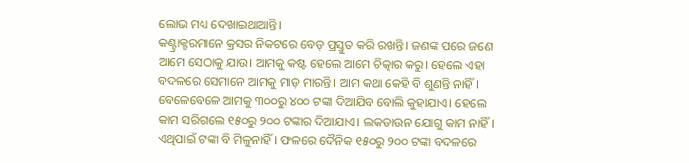ଲୋଭ ମଧ୍ୟ ଦେଖାଇଥାଆନ୍ତି।
କଣ୍ଟ୍ରାକ୍ଟରମାନେ କ୍ରସର ନିକଟରେ ବେଡ୍ ପ୍ରସ୍ତୁତ କରି ରଖନ୍ତି। ଜଣଙ୍କ ପରେ ଜଣେ ଆମେ ସେଠାକୁ ଯାଉ। ଆମକୁ କଷ୍ଟ ହେଲେ ଆମେ ଚିତ୍କାର କରୁ। ହେଲେ ଏହା ବଦଳରେ ସେମାନେ ଆମକୁ ମାଡ଼ ମାରନ୍ତି। ଆମ କଥା କେହି ବି ଶୁଣନ୍ତି ନାହିଁ।
ବେଳେବେଳେ ଆମକୁ ୩୦୦ରୁ ୪୦୦ ଟଙ୍କା ଦିଆଯିବ ବୋଲି କୁହାଯାଏ। ହେଲେ କାମ ସରିଗଲେ ୧୫୦ରୁ ୨୦୦ ଟଙ୍କାର ଦିଆଯାଏ। ଲକଡାଉନ ଯୋଗୁ କାମ ନାହିଁ। ଏଥିପାଇଁ ଟଙ୍କା ବି ମିଳୁନାହିଁ। ଫଳରେ ଦୈନିକ ୧୫୦ରୁ ୨୦୦ ଟଙ୍କା ବଦଳରେ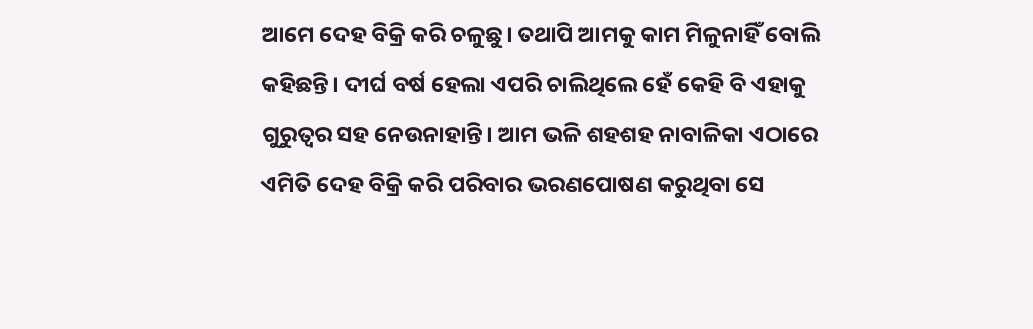ଆମେ ଦେହ ବିକ୍ରି କରି ଚଳୁଛୁ। ତଥାପି ଆମକୁ କାମ ମିଳୁନାହିଁ ବୋଲି କହିଛନ୍ତି। ଦୀର୍ଘ ବର୍ଷ ହେଲା ଏପରି ଚାଲିଥିଲେ ହେଁ କେହି ବି ଏହାକୁ ଗୁରୁତ୍ୱର ସହ ନେଉନାହାନ୍ତି। ଆମ ଭଳି ଶହଶହ ନାବାଳିକା ଏଠାରେ ଏମିତି ଦେହ ବିକ୍ରି କରି ପରିବାର ଭରଣପୋଷଣ କରୁଥିବା ସେ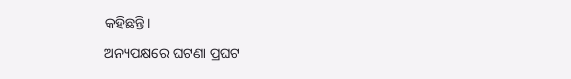କହିଛନ୍ତି।
ଅନ୍ୟପକ୍ଷରେ ଘଟଣା ପ୍ରଘଟ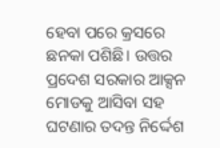ହେବା ପରେ କ୍ରସରେ ଛନକା ପଶିଛି। ଉତ୍ତର ପ୍ରଦେଶ ସରକାର ଆକ୍ସନ ମୋଡକୁ ଆସିବା ସହ ଘଟଣାର ତଦନ୍ତ ନିର୍ଦ୍ଦେଶ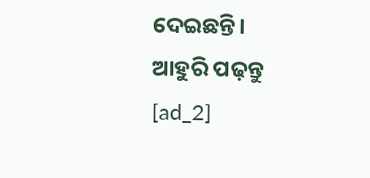ଦେଇଛନ୍ତି।
ଆହୁରି ପଢ଼ନ୍ତୁ
[ad_2]